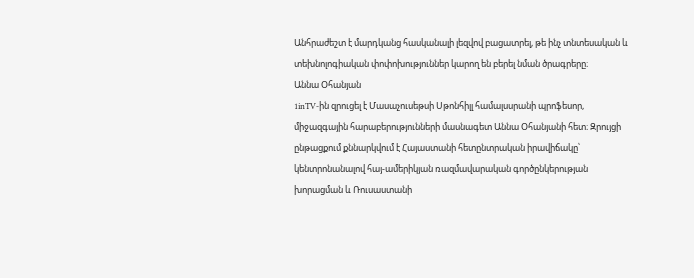Անհրաժեշտ է մարդկանց հասկանալի լեզվով բացատրել, թե ինչ տնտեսական և տեխնոլոգիական փոփոխություններ կարող են բերել նման ծրագրերը։
Աննա Օհանյան
1inTV-ին զրուցել է Մասաչուսեթսի Սթոնհիլլ համալսսրանի պրոֆեսոր, միջազգային հարաբերությունների մասնագետ Աննա Օհանյանի հետ։ Զրույցի ընթացքում քննարկվում է Հայաստանի հետընտրական իրավիճակը՝ կենտրոնանալով հայ-ամերիկյան ռազմավարական գործընկերության խորացման և Ռուսաստանի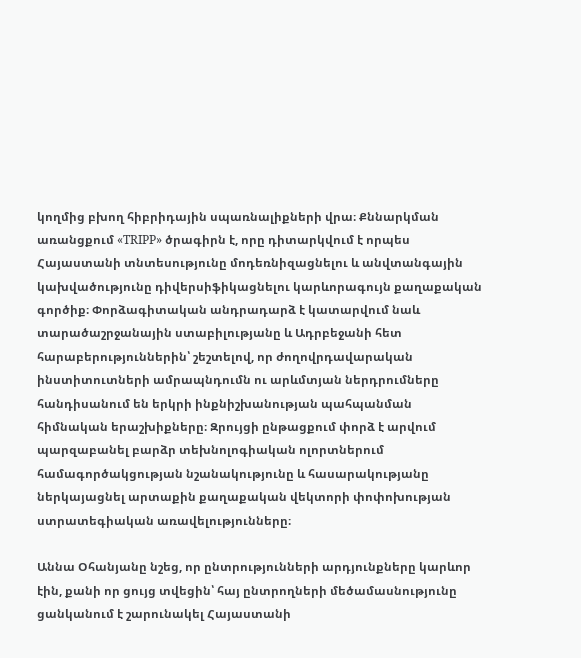կողմից բխող հիբրիդային սպառնալիքների վրա։ Քննարկման առանցքում «TRIPP» ծրագիրն է, որը դիտարկվում է որպես Հայաստանի տնտեսությունը մոդեռնիզացնելու և անվտանգային կախվածությունը դիվերսիֆիկացնելու կարևորագույն քաղաքական գործիք։ Փորձագիտական անդրադարձ է կատարվում նաև տարածաշրջանային ստաբիլությանը և Ադրբեջանի հետ հարաբերություններին՝ շեշտելով, որ ժողովրդավարական ինստիտուտների ամրապնդումն ու արևմտյան ներդրումները հանդիսանում են երկրի ինքնիշխանության պահպանման հիմնական երաշխիքները։ Զրույցի ընթացքում փորձ է արվում պարզաբանել բարձր տեխնոլոգիական ոլորտներում համագործակցության նշանակությունը և հասարակությանը ներկայացնել արտաքին քաղաքական վեկտորի փոփոխության ստրատեգիական առավելությունները։

Աննա Օհանյանը նշեց, որ ընտրությունների արդյունքները կարևոր էին, քանի որ ցույց տվեցին՝ հայ ընտրողների մեծամասնությունը ցանկանում է շարունակել Հայաստանի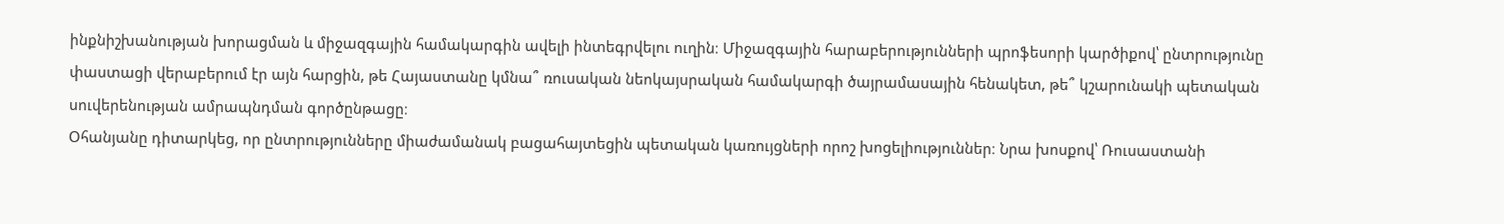ինքնիշխանության խորացման և միջազգային համակարգին ավելի ինտեգրվելու ուղին։ Միջազգային հարաբերությունների պրոֆեսորի կարծիքով՝ ընտրությունը փաստացի վերաբերում էր այն հարցին, թե Հայաստանը կմնա՞ ռուսական նեոկայսրական համակարգի ծայրամասային հենակետ, թե՞ կշարունակի պետական սուվերենության ամրապնդման գործընթացը։
Օհանյանը դիտարկեց, որ ընտրությունները միաժամանակ բացահայտեցին պետական կառույցների որոշ խոցելիություններ։ Նրա խոսքով՝ Ռուսաստանի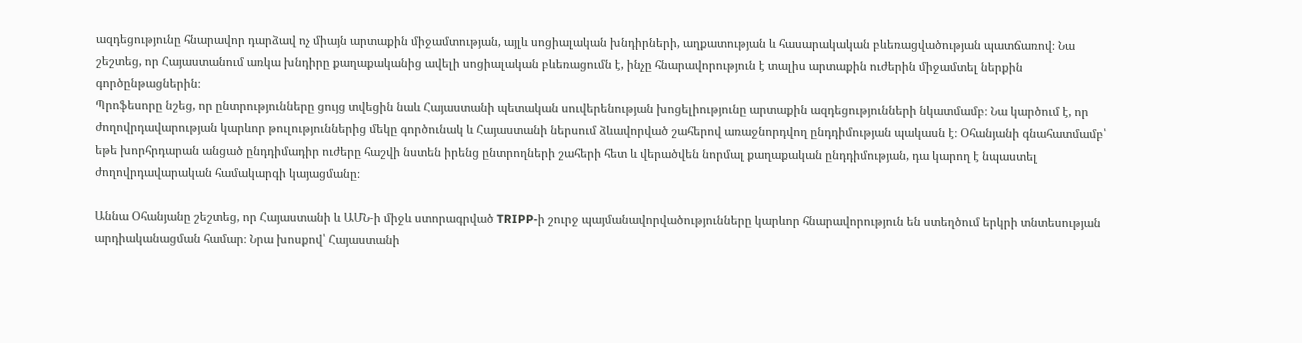ազդեցությունը հնարավոր դարձավ ոչ միայն արտաքին միջամտության, այլև սոցիալական խնդիրների, աղքատության և հասարակական բևեռացվածության պատճառով։ Նա շեշտեց, որ Հայաստանում առկա խնդիրը քաղաքականից ավելի սոցիալական բևեռացումն է, ինչը հնարավորություն է տալիս արտաքին ուժերին միջամտել ներքին գործընթացներին։
Պրոֆեսորը նշեց, որ ընտրությունները ցույց տվեցին նաև Հայաստանի պետական սուվերենության խոցելիությունը արտաքին ազդեցությունների նկատմամբ։ Նա կարծում է, որ ժողովրդավարության կարևոր թուլություններից մեկը գործունակ և Հայաստանի ներսում ձևավորված շահերով առաջնորդվող ընդդիմության պակասն է։ Օհանյանի գնահատմամբ՝ եթե խորհրդարան անցած ընդդիմադիր ուժերը հաշվի նստեն իրենց ընտրողների շահերի հետ և վերածվեն նորմալ քաղաքական ընդդիմության, դա կարող է նպաստել ժողովրդավարական համակարգի կայացմանը։

Աննա Օհանյանը շեշտեց, որ Հայաստանի և ԱՄՆ‑ի միջև ստորագրված TRIPP‑ի շուրջ պայմանավորվածությունները կարևոր հնարավորություն են ստեղծում երկրի տնտեսության արդիականացման համար։ Նրա խոսքով՝ Հայաստանի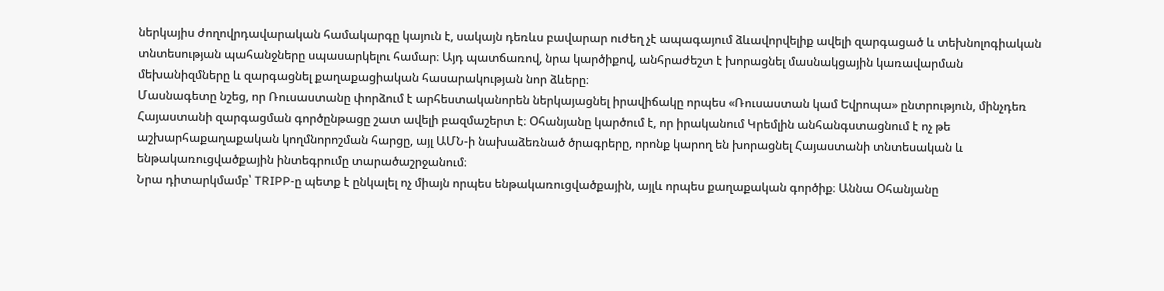ներկայիս ժողովրդավարական համակարգը կայուն է, սակայն դեռևս բավարար ուժեղ չէ ապագայում ձևավորվելիք ավելի զարգացած և տեխնոլոգիական տնտեսության պահանջները սպասարկելու համար։ Այդ պատճառով, նրա կարծիքով, անհրաժեշտ է խորացնել մասնակցային կառավարման մեխանիզմները և զարգացնել քաղաքացիական հասարակության նոր ձևերը։
Մասնագետը նշեց, որ Ռուսաստանը փորձում է արհեստականորեն ներկայացնել իրավիճակը որպես «Ռուսաստան կամ Եվրոպա» ընտրություն, մինչդեռ Հայաստանի զարգացման գործընթացը շատ ավելի բազմաշերտ է։ Օհանյանը կարծում է, որ իրականում Կրեմլին անհանգստացնում է ոչ թե աշխարհաքաղաքական կողմնորոշման հարցը, այլ ԱՄՆ‑ի նախաձեռնած ծրագրերը, որոնք կարող են խորացնել Հայաստանի տնտեսական և ենթակառուցվածքային ինտեգրումը տարածաշրջանում։
Նրա դիտարկմամբ՝ TRIPP‑ը պետք է ընկալել ոչ միայն որպես ենթակառուցվածքային, այլև որպես քաղաքական գործիք։ Աննա Օհանյանը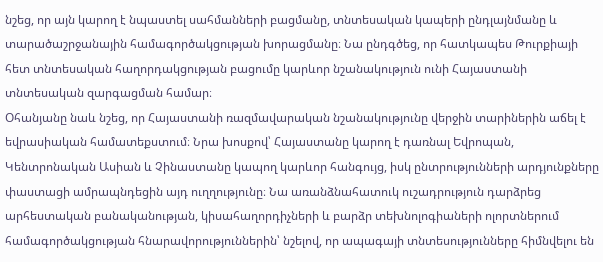նշեց, որ այն կարող է նպաստել սահմանների բացմանը, տնտեսական կապերի ընդլայնմանը և տարածաշրջանային համագործակցության խորացմանը։ Նա ընդգծեց, որ հատկապես Թուրքիայի հետ տնտեսական հաղորդակցության բացումը կարևոր նշանակություն ունի Հայաստանի տնտեսական զարգացման համար։
Օհանյանը նաև նշեց, որ Հայաստանի ռազմավարական նշանակությունը վերջին տարիներին աճել է եվրասիական համատեքստում։ Նրա խոսքով՝ Հայաստանը կարող է դառնալ Եվրոպան, Կենտրոնական Ասիան և Չինաստանը կապող կարևոր հանգույց, իսկ ընտրությունների արդյունքները փաստացի ամրապնդեցին այդ ուղղությունը։ Նա առանձնահատուկ ուշադրություն դարձրեց արհեստական բանականության, կիսահաղորդիչների և բարձր տեխնոլոգիաների ոլորտներում համագործակցության հնարավորություններին՝ նշելով, որ ապագայի տնտեսությունները հիմնվելու են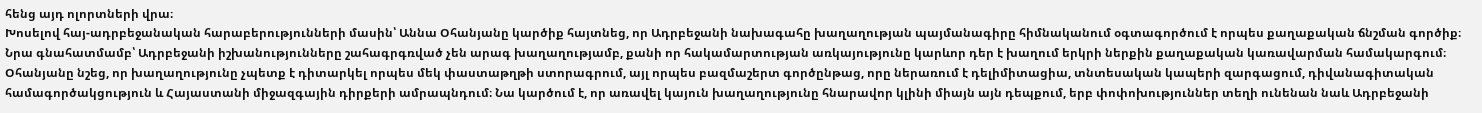հենց այդ ոլորտների վրա։
Խոսելով հայ-ադրբեջանական հարաբերությունների մասին՝ Աննա Օհանյանը կարծիք հայտնեց, որ Ադրբեջանի նախագահը խաղաղության պայմանագիրը հիմնականում օգտագործում է որպես քաղաքական ճնշման գործիք։ Նրա գնահատմամբ՝ Ադրբեջանի իշխանությունները շահագրգռված չեն արագ խաղաղությամբ, քանի որ հակամարտության առկայությունը կարևոր դեր է խաղում երկրի ներքին քաղաքական կառավարման համակարգում։
Օհանյանը նշեց, որ խաղաղությունը չպետք է դիտարկել որպես մեկ փաստաթղթի ստորագրում, այլ որպես բազմաշերտ գործընթաց, որը ներառում է դելիմիտացիա, տնտեսական կապերի զարգացում, դիվանագիտական համագործակցություն և Հայաստանի միջազգային դիրքերի ամրապնդում։ Նա կարծում է, որ առավել կայուն խաղաղությունը հնարավոր կլինի միայն այն դեպքում, երբ փոփոխություններ տեղի ունենան նաև Ադրբեջանի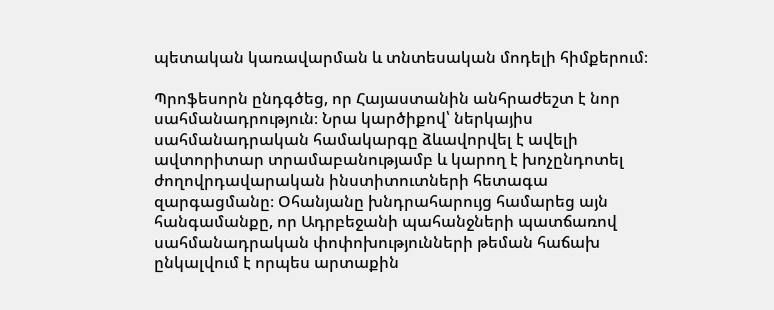պետական կառավարման և տնտեսական մոդելի հիմքերում։

Պրոֆեսորն ընդգծեց, որ Հայաստանին անհրաժեշտ է նոր սահմանադրություն։ Նրա կարծիքով՝ ներկայիս սահմանադրական համակարգը ձևավորվել է ավելի ավտորիտար տրամաբանությամբ և կարող է խոչընդոտել ժողովրդավարական ինստիտուտների հետագա զարգացմանը։ Օհանյանը խնդրահարույց համարեց այն հանգամանքը, որ Ադրբեջանի պահանջների պատճառով սահմանադրական փոփոխությունների թեման հաճախ ընկալվում է որպես արտաքին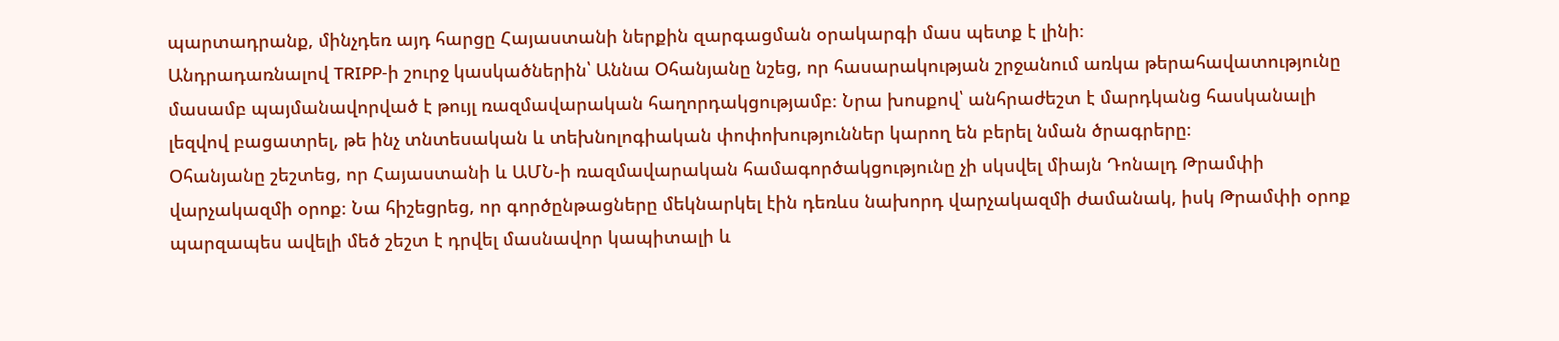պարտադրանք, մինչդեռ այդ հարցը Հայաստանի ներքին զարգացման օրակարգի մաս պետք է լինի։
Անդրադառնալով TRIPP‑ի շուրջ կասկածներին՝ Աննա Օհանյանը նշեց, որ հասարակության շրջանում առկա թերահավատությունը մասամբ պայմանավորված է թույլ ռազմավարական հաղորդակցությամբ։ Նրա խոսքով՝ անհրաժեշտ է մարդկանց հասկանալի լեզվով բացատրել, թե ինչ տնտեսական և տեխնոլոգիական փոփոխություններ կարող են բերել նման ծրագրերը։
Օհանյանը շեշտեց, որ Հայաստանի և ԱՄՆ‑ի ռազմավարական համագործակցությունը չի սկսվել միայն Դոնալդ Թրամփի վարչակազմի օրոք։ Նա հիշեցրեց, որ գործընթացները մեկնարկել էին դեռևս նախորդ վարչակազմի ժամանակ, իսկ Թրամփի օրոք պարզապես ավելի մեծ շեշտ է դրվել մասնավոր կապիտալի և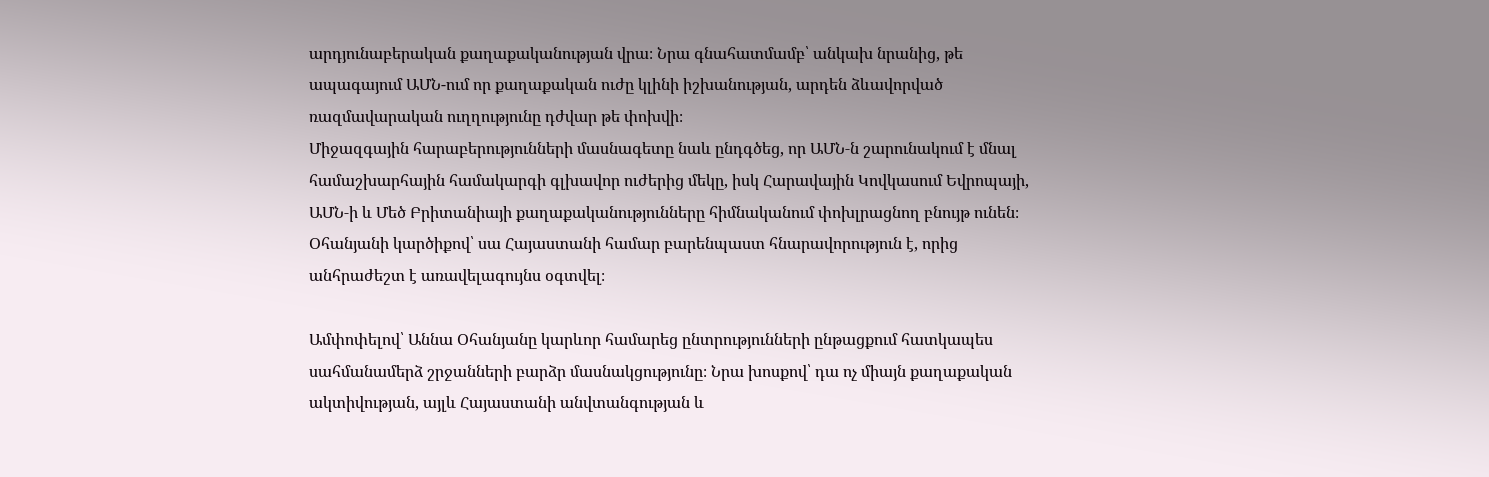արդյունաբերական քաղաքականության վրա։ Նրա գնահատմամբ՝ անկախ նրանից, թե ապագայում ԱՄՆ-ում որ քաղաքական ուժը կլինի իշխանության, արդեն ձևավորված ռազմավարական ուղղությունը դժվար թե փոխվի։
Միջազգային հարաբերությունների մասնագետը նաև ընդգծեց, որ ԱՄՆ‑ն շարունակում է մնալ համաշխարհային համակարգի գլխավոր ուժերից մեկը, իսկ Հարավային Կովկասում Եվրոպայի, ԱՄՆ‑ի և Մեծ Բրիտանիայի քաղաքականությունները հիմնականում փոխլրացնող բնույթ ունեն։ Օհանյանի կարծիքով՝ սա Հայաստանի համար բարենպաստ հնարավորություն է, որից անհրաժեշտ է առավելագույնս օգտվել։

Ամփոփելով՝ Աննա Օհանյանը կարևոր համարեց ընտրությունների ընթացքում հատկապես սահմանամերձ շրջանների բարձր մասնակցությունը։ Նրա խոսքով՝ դա ոչ միայն քաղաքական ակտիվության, այլև Հայաստանի անվտանգության և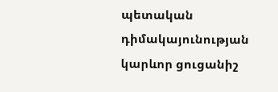պետական դիմակայունության կարևոր ցուցանիշ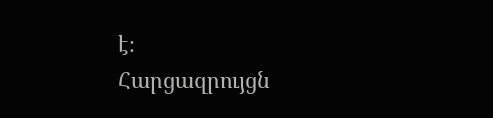է։
Հարցազրույցն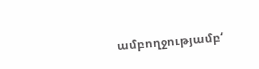ամբողջությամբ‘